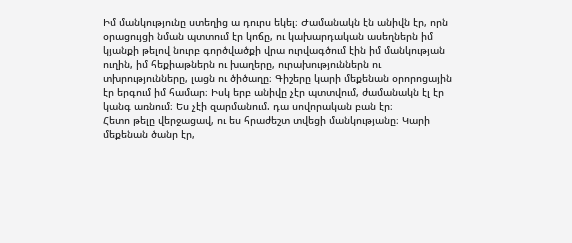Իմ մանկությունը ստեղից ա դուրս եկել։ Ժամանակն էն անիվն էր, որն օրացույցի նման պտտում էր կոճը, ու կախարդական ասեղներն իմ կյանքի թելով նուրբ գործվածքի վրա ուրվագծում էին իմ մանկության ուղին, իմ հեքիաթներն ու խաղերը, ուրախություններն ու տխրությունները, լացն ու ծիծաղը։ Գիշերը կարի մեքենան օրորոցային էր երգում իմ համար։ Իսկ երբ անիվը չէր պտտվում, ժամանակն էլ էր կանգ առնում։ Ես չէի զարմանում. դա սովորական բան էր։
Հետո թելը վերջացավ, ու ես հրաժեշտ տվեցի մանկությանը։ Կարի մեքենան ծանր էր,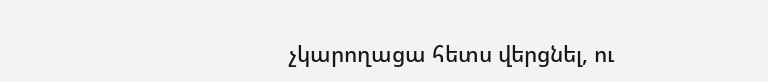չկարողացա հետս վերցնել, ու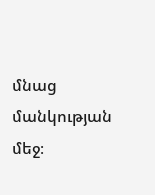մնաց մանկության մեջ։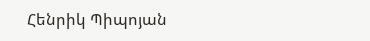Հենրիկ Պիպոյան